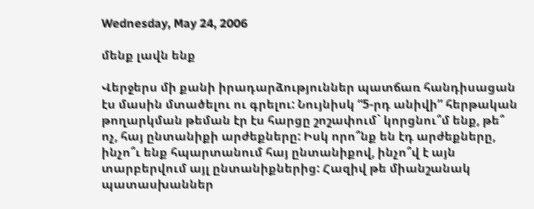Wednesday, May 24, 2006

մենք լավն ենք

Վերջերս մի քանի իրադարձություններ պատճառ հանդիսացան էս մասին մտածելու ու գրելու: Նույնիսկ “5-րդ անիվի” հերթական թողարկման թեման էր էս հարցը շոշափում` կորցնու՞մ ենք, թե՞ ոչ, հայ ընտանիքի արժեքները: Իսկ որո՞նք են էդ արժեքները, ինչո՞ւ ենք հպարտանում հայ ընտանիքով, ինչո՞վ է այն տարբերվում այլ ընտանիքներից: Հազիվ թե միանշանակ պատասխաններ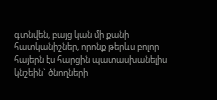գտնվեն, բայց կան մի քանի հատկանիշներ, որոնք թերևս բոլոր հայերն էս հարցին պատասխանելիս կնշեին` ծնողների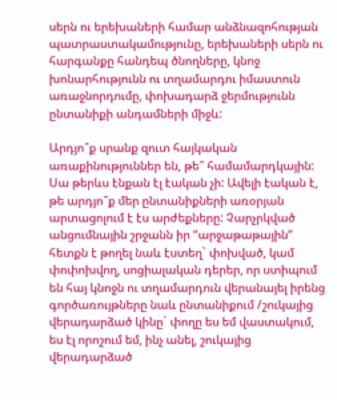սերն ու երեխաների համար անձնազոհության պատրաստակամությունը, երեխաների սերն ու հարգանքը հանդեպ ծնողները, կնոջ խոնարհությունն ու տղամարդու իմաստուն առաջնորդումը, փոխադարձ ջերմությունն ընտանիքի անդամների միջև:

Արդյո՞ք սրանք զուտ հայկական առաքինություններ են, թե՞ համամարդկային: Սա թերևս էնքան էլ էական չի: Ավելի էական է, թե արդյո՞ք մեր ընտանիքների առօրյան արտացոլում է էս արժեքները: Չարչրկված անցումնային շրջանն իր “արջաթաթային” հետքն է թողել նաև էստեղ` փոխված, կամ փոփոխվող, սոցիալական դերեր, որ ստիպում են հայ կնոջն ու տղամարդուն վերանայել իրենց գործառույթները նաև ընտանիքում /շուկայից վերադարձած կինը` փողը ես եմ վաստակում, ես էլ որոշում եմ, ինչ անել, շուկայից վերադարձած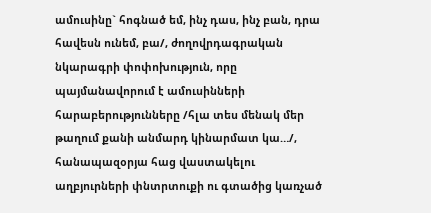ամուսինը` հոգնած եմ, ինչ դաս, ինչ բան, դրա հավեսն ունեմ, բա/, ժողովրդագրական նկարագրի փոփոխություն, որը պայմանավորում է ամուսինների հարաբերությունները /հլա տես մենակ մեր թաղում քանի անմարդ կինարմատ կա…/, հանապազօրյա հաց վաստակելու աղբյուրների փնտրտուքի ու գտածից կառչած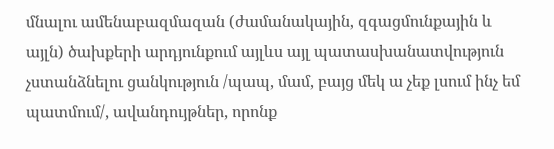մնալու ամենաբազմազան (ժամանակային, զգացմունքային և այլն) ծախքերի արդյունքում այլևս այլ պատասխանատվություն չստանձնելու ցանկություն /պապ, մամ, բայց մեկ ա չեք լսում ինչ եմ պատմում/, ավանդույթներ, որոնք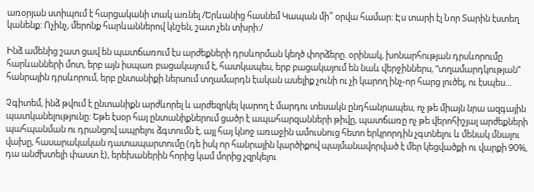առօրյան ստիպում է հարցականի տակ առնել /Երևանից հասնեմ Կապան մի՞ օրվա համար: Էս տարի էլ Նոր Տարին էստեղ կանենք: Ոչինչ, մերոնք հարևաններով կնշեն, շատ չեն տխրի:/

Ինձ ամենից շատ ցավ են պատճառում էս արժեքների դրսևորման կեղծ փորձերը. օրինակ, խոնարհության դրսևորումը հարևանների մոտ, երբ այն իսպառ բացակայում է, հատկապես, երբ բացակայում են նաև վերջիններս, “տղամարդկության” հանրային դրսևորում, երբ ընտանիքի ներսում տղամարդն էական ասելիք չունի ու չի կարող ինչ-որ հարց լուծել, ու էսպես…

Չգիտեմ, ինձ թվում է ընտանիքն արժևորել և արժեզրկել կարող է մարդու տեսակն ընդհանրապես, ոչ թե միայն նրա ազգային պատկանելությունը: Եթե էսօր հայ ընտանիքներում ցածր է ապահարզանների թիվը, պատճառը ոչ թե վերոհիշյալ արժեքների պահպանման ու դրանցով ապրելու ձգտումն է, այլ հայ կնոջ առաջին ամուսնուց հետո երկրորդին չգտնելու և մենակ մնալու վախը, հասարակական դատապարտումը (դե իսկ որ հանրային կարծիքով պայմանավորված է մեր կեցվածքի ու վարքի 90%, դա անժխտելի փաստ է), երեխաներին հորից կամ մորից չզրկելու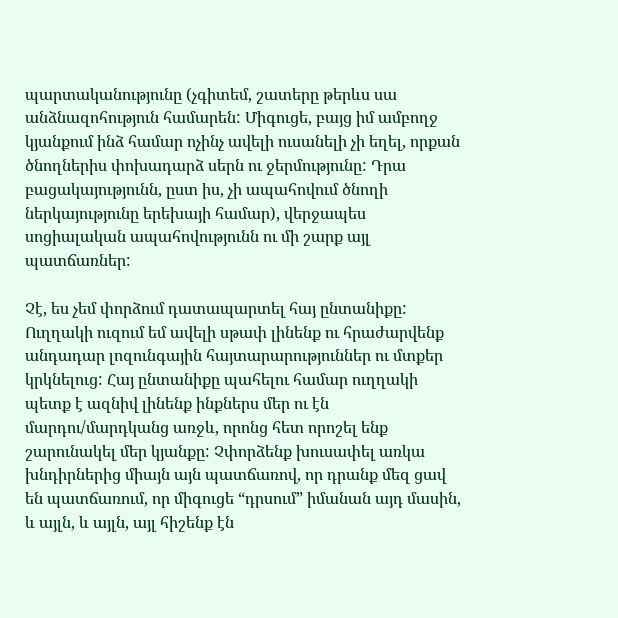պարտականությունը (չգիտեմ, շատերը թերևս սա անձնազոհություն համարեն: Միգուցե, բայց իմ ամբողջ կյանքում ինձ համար ոչինչ ավելի ուսանելի չի եղել, որքան ծնողներիս փոխադարձ սերն ու ջերմությունը: Դրա բացակայությունն, ըստ իս, չի ապահովում ծնողի ներկայությունը երեխայի համար), վերջապես սոցիալական ապահովությունն ու մի շարք այլ պատճառներ:

Չէ, ես չեմ փորձում դատապարտել հայ ընտանիքը: Ուղղակի ուզում եմ ավելի սթափ լինենք ու հրաժարվենք անդադար լոզունգային հայտարարություններ ու մտքեր կրկնելուց: Հայ ընտանիքը պահելու համար ուղղակի պետք է ազնիվ լինենք ինքներս մեր ու էն մարդու/մարդկանց առջև, որոնց հետ որոշել ենք շարունակել մեր կյանքը: Չփորձենք խուսափել առկա խնդիրներից միայն այն պատճառով, որ դրանք մեզ ցավ են պատճառում, որ միգուցե “դրսում” իմանան այդ մասին, և այլն, և այլն, այլ հիշենք էն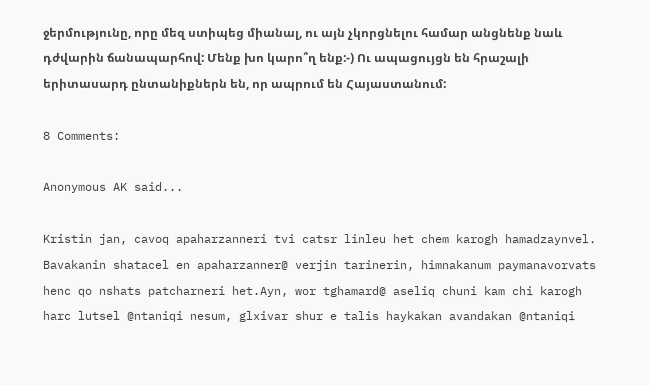ջերմությունը, որը մեզ ստիպեց միանալ, ու այն չկորցնելու համար անցնենք նաև դժվարին ճանապարհով: Մենք խո կարո՞ղ ենք:-) Ու ապացույցն են հրաշալի երիտասարդ ընտանիքներն են, որ ապրում են Հայաստանում:

8 Comments:

Anonymous AK said...

Kristin jan, cavoq apaharzanneri tvi catsr linleu het chem karogh hamadzaynvel. Bavakanin shatacel en apaharzanner@ verjin tarinerin, himnakanum paymanavorvats henc qo nshats patcharneri het.Ayn, wor tghamard@ aseliq chuni kam chi karogh harc lutsel @ntaniqi nesum, glxivar shur e talis haykakan avandakan @ntaniqi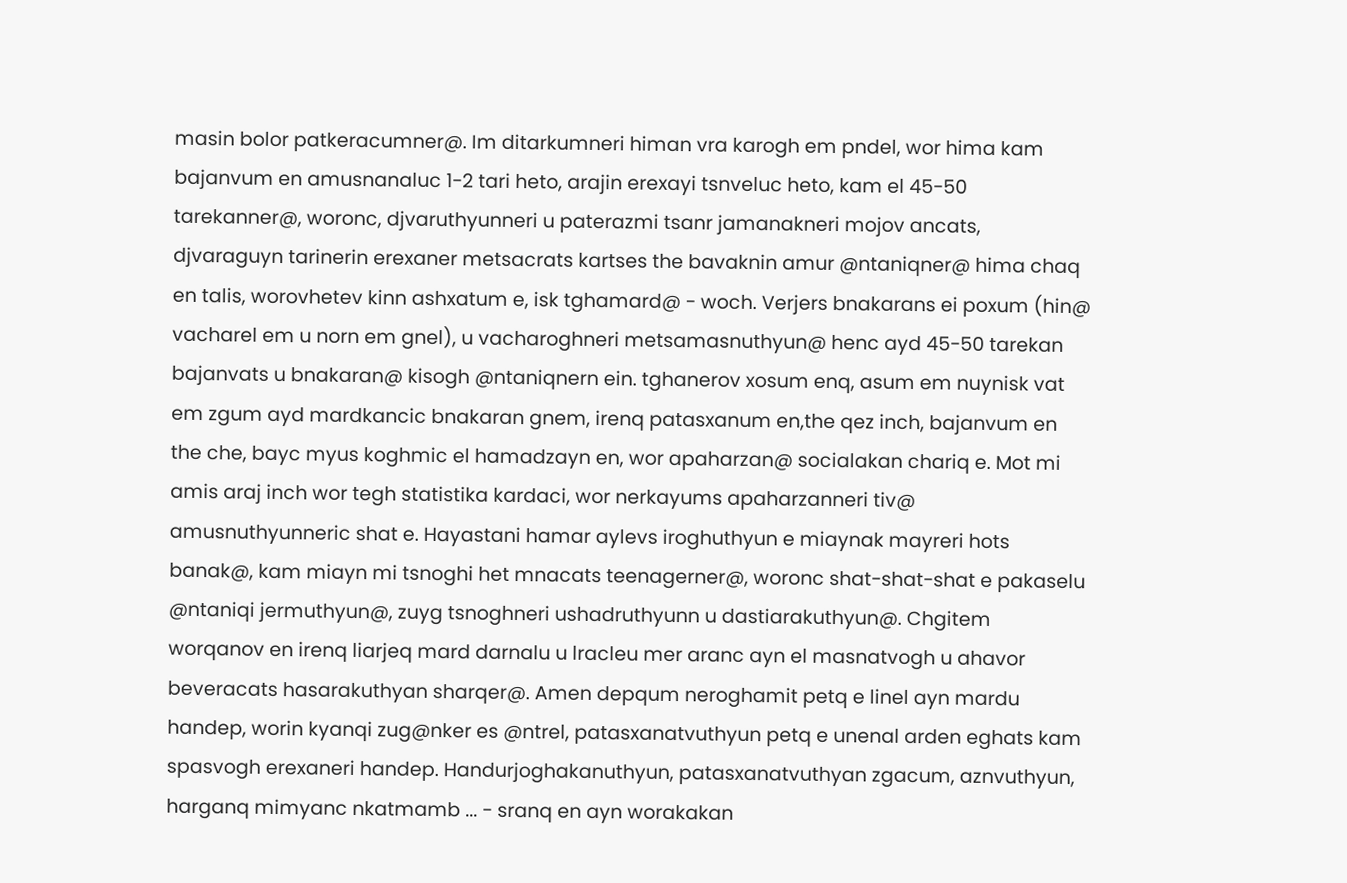masin bolor patkeracumner@. Im ditarkumneri himan vra karogh em pndel, wor hima kam bajanvum en amusnanaluc 1-2 tari heto, arajin erexayi tsnveluc heto, kam el 45-50 tarekanner@, woronc, djvaruthyunneri u paterazmi tsanr jamanakneri mojov ancats, djvaraguyn tarinerin erexaner metsacrats kartses the bavaknin amur @ntaniqner@ hima chaq en talis, worovhetev kinn ashxatum e, isk tghamard@ - woch. Verjers bnakarans ei poxum (hin@ vacharel em u norn em gnel), u vacharoghneri metsamasnuthyun@ henc ayd 45-50 tarekan bajanvats u bnakaran@ kisogh @ntaniqnern ein. tghanerov xosum enq, asum em nuynisk vat em zgum ayd mardkancic bnakaran gnem, irenq patasxanum en,the qez inch, bajanvum en the che, bayc myus koghmic el hamadzayn en, wor apaharzan@ socialakan chariq e. Mot mi amis araj inch wor tegh statistika kardaci, wor nerkayums apaharzanneri tiv@ amusnuthyunneric shat e. Hayastani hamar aylevs iroghuthyun e miaynak mayreri hots banak@, kam miayn mi tsnoghi het mnacats teenagerner@, woronc shat-shat-shat e pakaselu @ntaniqi jermuthyun@, zuyg tsnoghneri ushadruthyunn u dastiarakuthyun@. Chgitem worqanov en irenq liarjeq mard darnalu u lracleu mer aranc ayn el masnatvogh u ahavor beveracats hasarakuthyan sharqer@. Amen depqum neroghamit petq e linel ayn mardu handep, worin kyanqi zug@nker es @ntrel, patasxanatvuthyun petq e unenal arden eghats kam spasvogh erexaneri handep. Handurjoghakanuthyun, patasxanatvuthyan zgacum, aznvuthyun, harganq mimyanc nkatmamb ... - sranq en ayn worakakan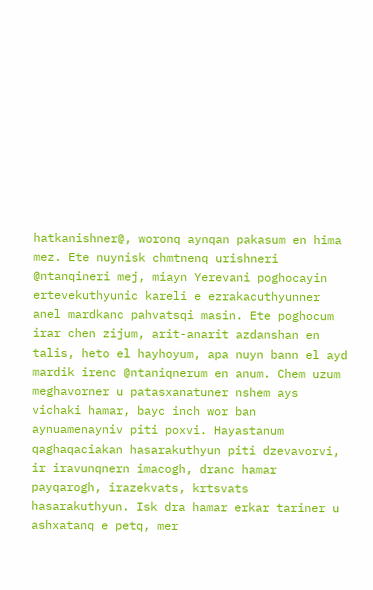hatkanishner@, woronq aynqan pakasum en hima mez. Ete nuynisk chmtnenq urishneri @ntanqineri mej, miayn Yerevani poghocayin ertevekuthyunic kareli e ezrakacuthyunner anel mardkanc pahvatsqi masin. Ete poghocum irar chen zijum, arit-anarit azdanshan en talis, heto el hayhoyum, apa nuyn bann el ayd mardik irenc @ntaniqnerum en anum. Chem uzum meghavorner u patasxanatuner nshem ays vichaki hamar, bayc inch wor ban aynuamenayniv piti poxvi. Hayastanum qaghaqaciakan hasarakuthyun piti dzevavorvi, ir iravunqnern imacogh, dranc hamar payqarogh, irazekvats, krtsvats hasarakuthyun. Isk dra hamar erkar tariner u ashxatanq e petq, mer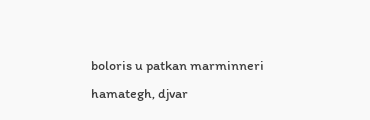boloris u patkan marminneri hamategh, djvar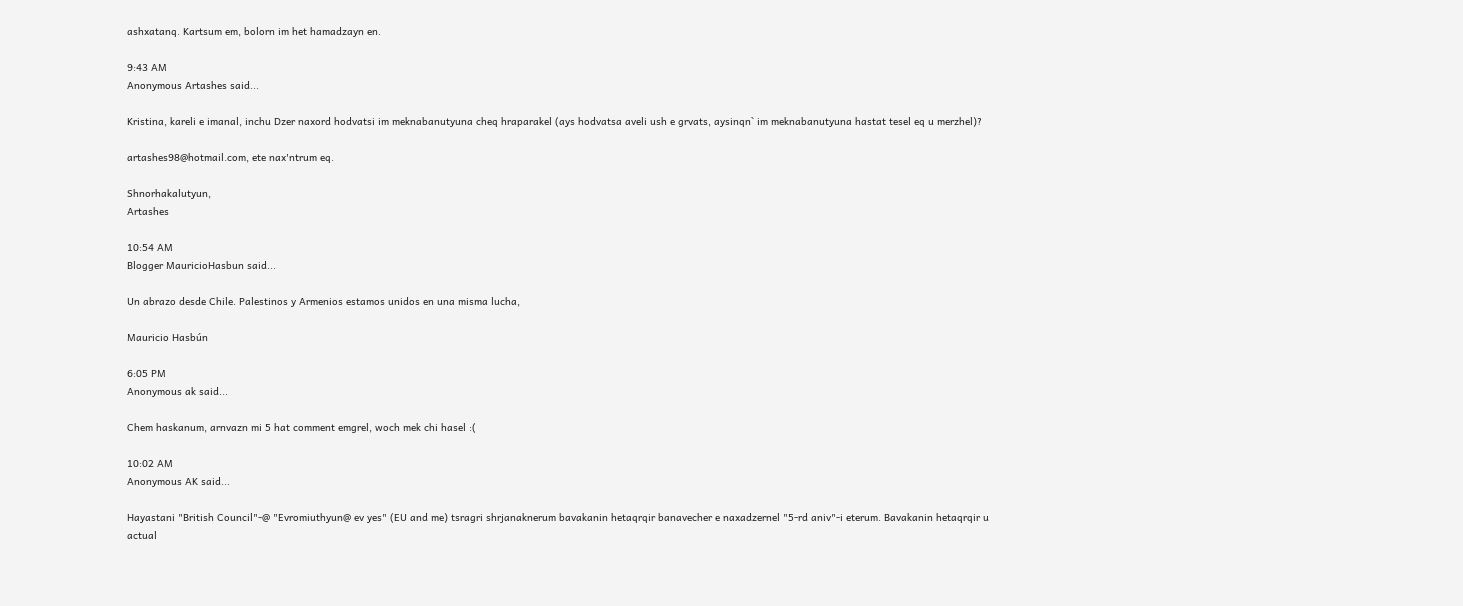ashxatanq. Kartsum em, bolorn im het hamadzayn en.

9:43 AM
Anonymous Artashes said...

Kristina, kareli e imanal, inchu Dzer naxord hodvatsi im meknabanutyuna cheq hraparakel (ays hodvatsa aveli ush e grvats, aysinqn` im meknabanutyuna hastat tesel eq u merzhel)?

artashes98@hotmail.com, ete nax'ntrum eq.

Shnorhakalutyun,
Artashes

10:54 AM
Blogger MauricioHasbun said...

Un abrazo desde Chile. Palestinos y Armenios estamos unidos en una misma lucha,

Mauricio Hasbún

6:05 PM
Anonymous ak said...

Chem haskanum, arnvazn mi 5 hat comment emgrel, woch mek chi hasel :(

10:02 AM
Anonymous AK said...

Hayastani "British Council"-@ "Evromiuthyun@ ev yes" (EU and me) tsragri shrjanaknerum bavakanin hetaqrqir banavecher e naxadzernel "5-rd aniv"-i eterum. Bavakanin hetaqrqir u actual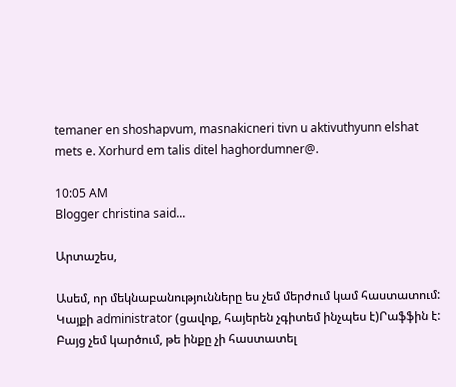temaner en shoshapvum, masnakicneri tivn u aktivuthyunn elshat mets e. Xorhurd em talis ditel haghordumner@.

10:05 AM
Blogger christina said...

Արտաշես,

Ասեմ, որ մեկնաբանությունները ես չեմ մերժում կամ հաստատում: Կայքի administrator (ցավոք, հայերեն չգիտեմ ինչպես է)Րաֆֆին է: Բայց չեմ կարծում, թե ինքը չի հաստատել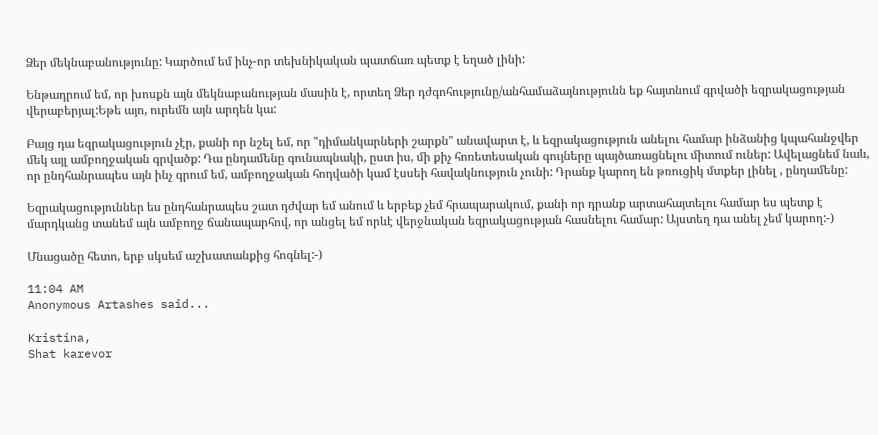Ձեր մեկնաբանությունը: Կարծում եմ ինչ-որ տեխնիկական պատճառ պետք է եղած լինի:

Ենթադրում եմ, որ խոսքն այն մեկնաբանության մասին է, որտեղ Ձեր դժգոհությունը/անհամաձայնությունն եք հայտնում գրվածի եզրակացության վերաբերյալ:Եթե այո, ուրեմն այն արդեն կա:

Բայց դա եզրակացություն չէր, քանի որ նշել եմ, որ "դիմանկարների շարքն" անավարտ է, և եզրակացություն անելու համար ինձանից կպահանջվեր մեկ այլ ամբողջական գրվածք: Դա ընդամենը գունապնակի, ըստ իս, մի քիչ հոռետեսական գույները պայծառացնելու միտում ուներ: Ավելացնեմ նաև, որ ընդհանրապես այն ինչ գրում եմ, ամբողջական հոդվածի կամ էսսեի հավակնություն չունի: Դրանք կարող են թռուցիկ մտքեր լինել , ընդամենը:

Եզրակացություններ ես ընդհանրապես շատ դժվար եմ անում և երբեք չեմ հրապարակում, քանի որ դրանք արտահայտելու համար ես պետք է մարդկանց տանեմ այն ամբողջ ճանապարհով, որ անցել եմ որևէ վերջնական եզրակացության հասնելու համար: Այստեղ դա անել չեմ կարող:-)

Մնացածը հետո, երբ սկսեմ աշխատանքից հոգնել:-)

11:04 AM
Anonymous Artashes said...

Kristina,
Shat karevor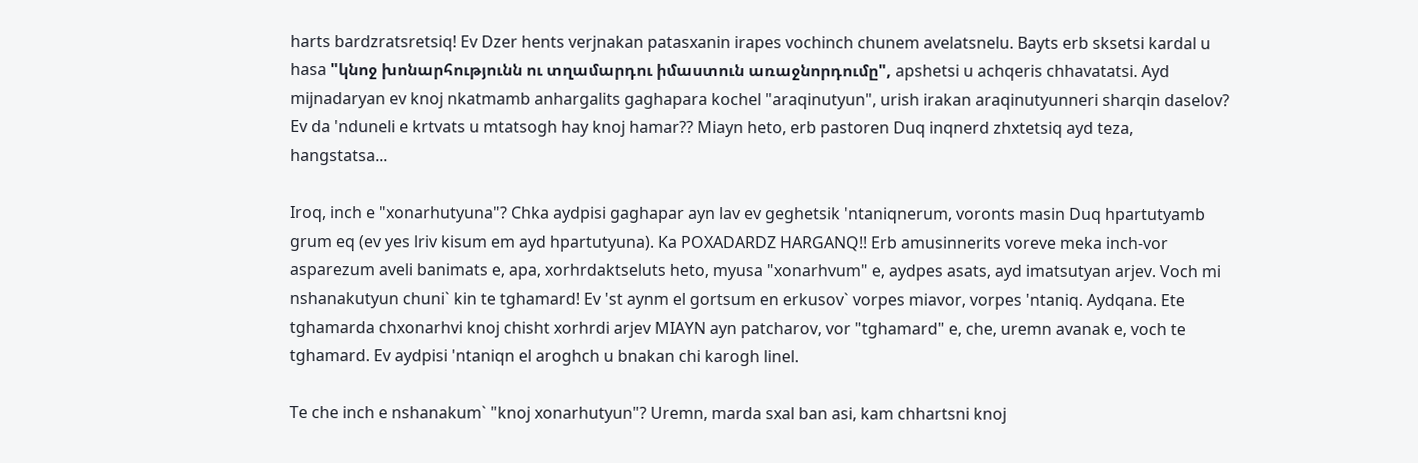harts bardzratsretsiq! Ev Dzer hents verjnakan patasxanin irapes vochinch chunem avelatsnelu. Bayts erb sksetsi kardal u hasa "կնոջ խոնարհությունն ու տղամարդու իմաստուն առաջնորդումը", apshetsi u achqeris chhavatatsi. Ayd mijnadaryan ev knoj nkatmamb anhargalits gaghapara kochel "araqinutyun", urish irakan araqinutyunneri sharqin daselov? Ev da 'nduneli e krtvats u mtatsogh hay knoj hamar?? Miayn heto, erb pastoren Duq inqnerd zhxtetsiq ayd teza, hangstatsa...

Iroq, inch e "xonarhutyuna"? Chka aydpisi gaghapar ayn lav ev geghetsik 'ntaniqnerum, voronts masin Duq hpartutyamb grum eq (ev yes lriv kisum em ayd hpartutyuna). Ka POXADARDZ HARGANQ!! Erb amusinnerits voreve meka inch-vor asparezum aveli banimats e, apa, xorhrdaktseluts heto, myusa "xonarhvum" e, aydpes asats, ayd imatsutyan arjev. Voch mi nshanakutyun chuni` kin te tghamard! Ev 'st aynm el gortsum en erkusov` vorpes miavor, vorpes 'ntaniq. Aydqana. Ete tghamarda chxonarhvi knoj chisht xorhrdi arjev MIAYN ayn patcharov, vor "tghamard" e, che, uremn avanak e, voch te tghamard. Ev aydpisi 'ntaniqn el aroghch u bnakan chi karogh linel.

Te che inch e nshanakum` "knoj xonarhutyun"? Uremn, marda sxal ban asi, kam chhartsni knoj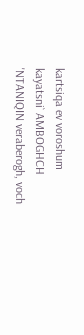kartsiqa ev voroshum kayatsni` AMBOGHCH 'NTANIQIN veraberogh, voch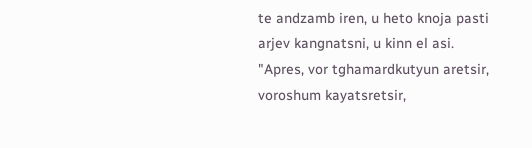te andzamb iren, u heto knoja pasti arjev kangnatsni, u kinn el asi. "Apres, vor tghamardkutyun aretsir, voroshum kayatsretsir,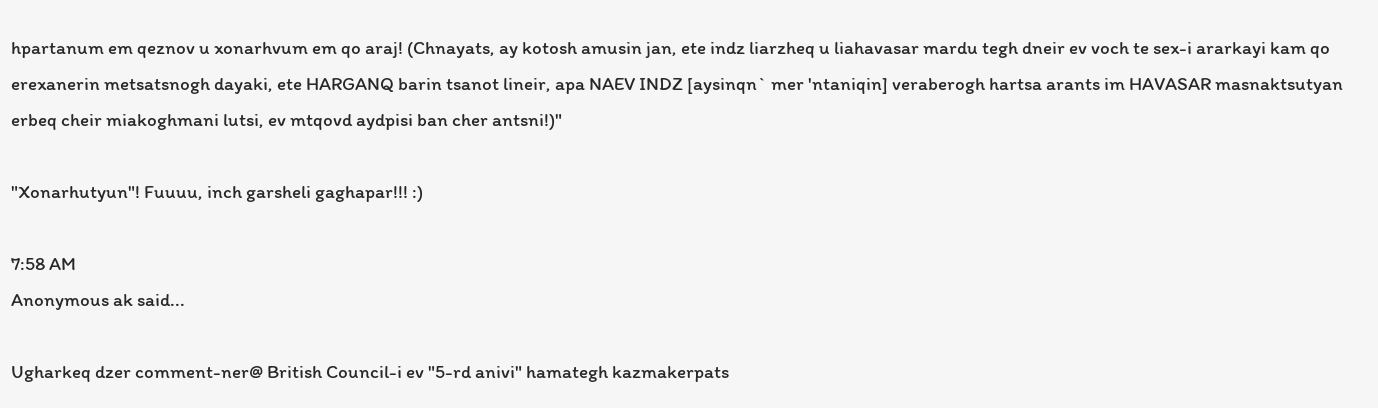hpartanum em qeznov u xonarhvum em qo araj! (Chnayats, ay kotosh amusin jan, ete indz liarzheq u liahavasar mardu tegh dneir ev voch te sex-i ararkayi kam qo erexanerin metsatsnogh dayaki, ete HARGANQ barin tsanot lineir, apa NAEV INDZ [aysinqn` mer 'ntaniqin] veraberogh hartsa arants im HAVASAR masnaktsutyan erbeq cheir miakoghmani lutsi, ev mtqovd aydpisi ban cher antsni!)"

"Xonarhutyun"! Fuuuu, inch garsheli gaghapar!!! :)

7:58 AM
Anonymous ak said...

Ugharkeq dzer comment-ner@ British Council-i ev "5-rd anivi" hamategh kazmakerpats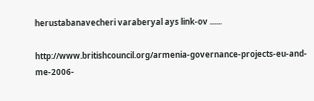herustabanavecheri varaberyal ays link-ov ......

http://www.britishcouncil.org/armenia-governance-projects-eu-and-me-2006-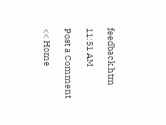feedback.htm

11:51 AM

Post a Comment

<< Home